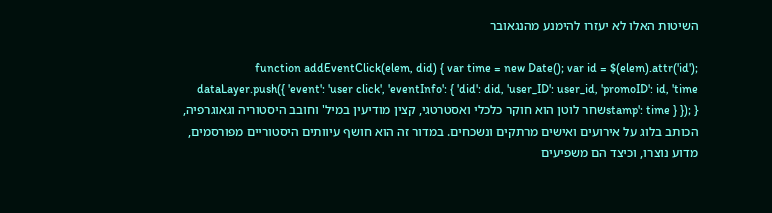השיטות האלו לא יעזרו להימנע מהנגאובר

function addEventClick(elem, did) { var time = new Date(); var id = $(elem).attr('id'); dataLayer.push({ 'event': 'user click', 'eventInfo': { 'did': did, 'user_ID': user_id, 'promoID': id, 'time stamp': time } }); }שחר לוטן הוא חוקר כלכלי ואסטרטגי, קצין מודיעין במיל' וחובב היסטוריה וגאוגרפיה, הכותב בלוג על אירועים ואישים מרתקים ונשכחים. במדור זה הוא חושף עיוותים היסטוריים מפורסמים, מדוע נוצרו, וכיצד הם משפיעים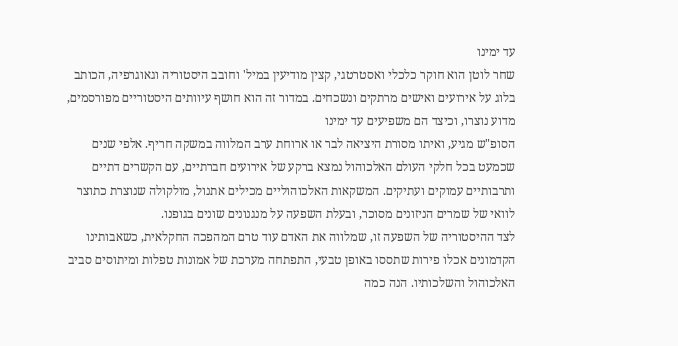עד ימינו
שחר לוטן הוא חוקר כלכלי ואסטרטגי, קצין מודיעין במיל' וחובב היסטוריה וגאוגרפיה, הכותב בלוג על אירועים ואישים מרתקים ונשכחים. במדור זה הוא חושף עיוותים היסטוריים מפורסמים, מדוע נוצרו, וכיצד הם משפיעים עד ימינו
הסופ"ש מגיע, ואיתו מסורת היציאה לבר או ארוחת ערב המלווה במשקה חריף. אלפי שנים שכמעט בכל חלקי העולם האלכוהול נמצא ברקע של אירועים חברתיים, עם הקשרים דתיים ותרבותיים עמוקים ועתיקים. המשקאות האלכוהוליים מכילים אתנול, מולקולה שנוצרת כתוצר לוואי של שמרים הניזונים מסוכר, ובעלת השפעה על מנגנונים שונים בגופנו.
לצד ההיסטוריה של השפעה זו, שמלווה את האדם עוד טרם המהפכה החקלאית, כשאבותינו הקדמונים אכלו פירות שתססו באופן טבעי, התפתחה מערכת של אמונות טפלות ומיתוסים סביב האלכוהול והשלכותיו. הנה כמה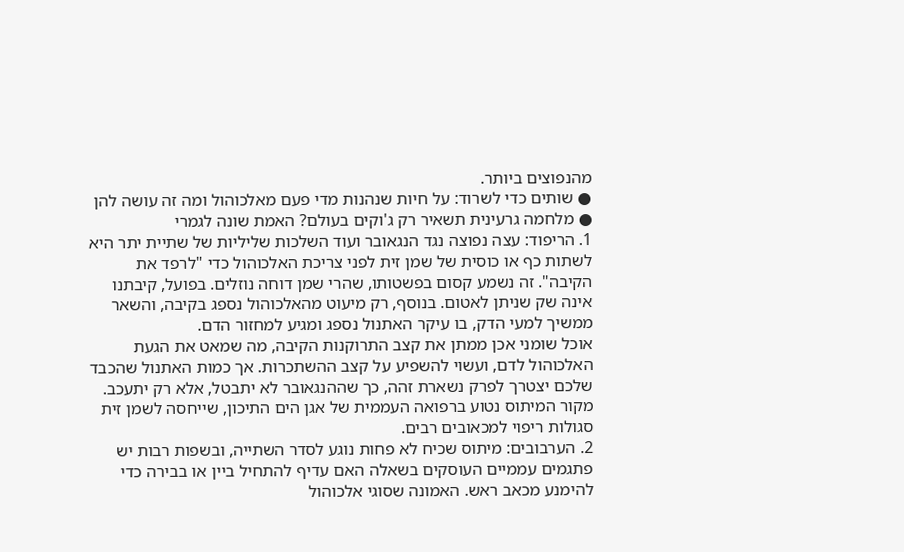מהנפוצים ביותר.
● שותים כדי לשרוד: על חיות שנהנות מדי פעם מאלכוהול ומה זה עושה להן ● מלחמה גרעינית תשאיר רק ג'וקים בעולם? האמת שונה לגמרי
1. הריפוד: עצה נפוצה נגד הנגאובר ועוד השלכות שליליות של שתיית יתר היא לשתות כף או כוסית של שמן זית לפני צריכת האלכוהול כדי "לרפד את הקיבה". זה נשמע קסום בפשטותו, שהרי שמן דוחה נוזלים. בפועל, קיבתנו אינה שק שניתן לאטום. בנוסף, רק מיעוט מהאלכוהול נספג בקיבה, והשאר ממשיך למעי הדק, בו עיקר האתנול נספג ומגיע למחזור הדם.
אוכל שומני אכן ממתן את קצב התרוקנות הקיבה, מה שמאט את הגעת האלכוהול לדם, ועשוי להשפיע על קצב ההשתכרות. אך כמות האתנול שהכבד שלכם יצטרך לפרק נשארת זהה, כך שההנגאובר לא יתבטל, אלא רק יתעכב. מקור המיתוס נטוע ברפואה העממית של אגן הים התיכון, שייחסה לשמן זית סגולות ריפוי למכאובים רבים.
2. הערבובים: מיתוס שכיח לא פחות נוגע לסדר השתייה, ובשפות רבות יש פתגמים עממיים העוסקים בשאלה האם עדיף להתחיל ביין או בבירה כדי להימנע מכאב ראש. האמונה שסוגי אלכוהול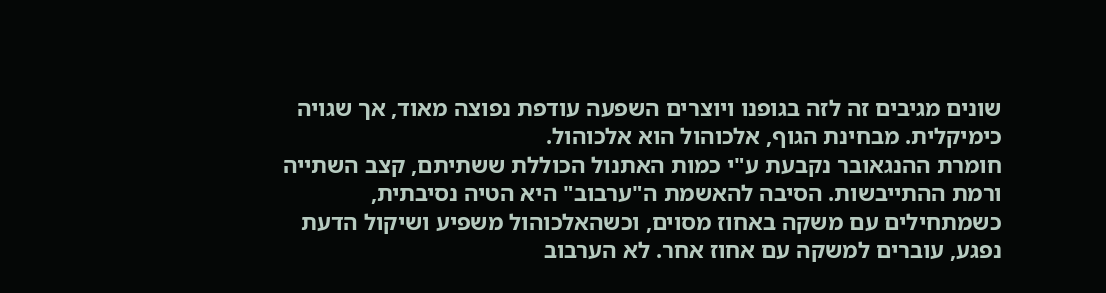שונים מגיבים זה לזה בגופנו ויוצרים השפעה עודפת נפוצה מאוד, אך שגויה כימיקלית. מבחינת הגוף, אלכוהול הוא אלכוהול.
חומרת ההנגאובר נקבעת ע"י כמות האתנול הכוללת ששתיתם, קצב השתייה ורמת ההתייבשות. הסיבה להאשמת ה"ערבוב" היא הטיה נסיבתית, כשמתחילים עם משקה באחוז מסוים, וכשהאלכוהול משפיע ושיקול הדעת נפגע, עוברים למשקה עם אחוז אחר. לא הערבוב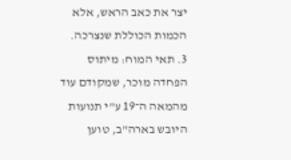יצר את כאב הראש, אלא הכמות הכוללת שנצרכה.
3. תאי המוח: מיתוס הפחדה מוכר, שמקודם עוד מהמאה ה־19 ע"י תנועות היובש בארה"ב, טוען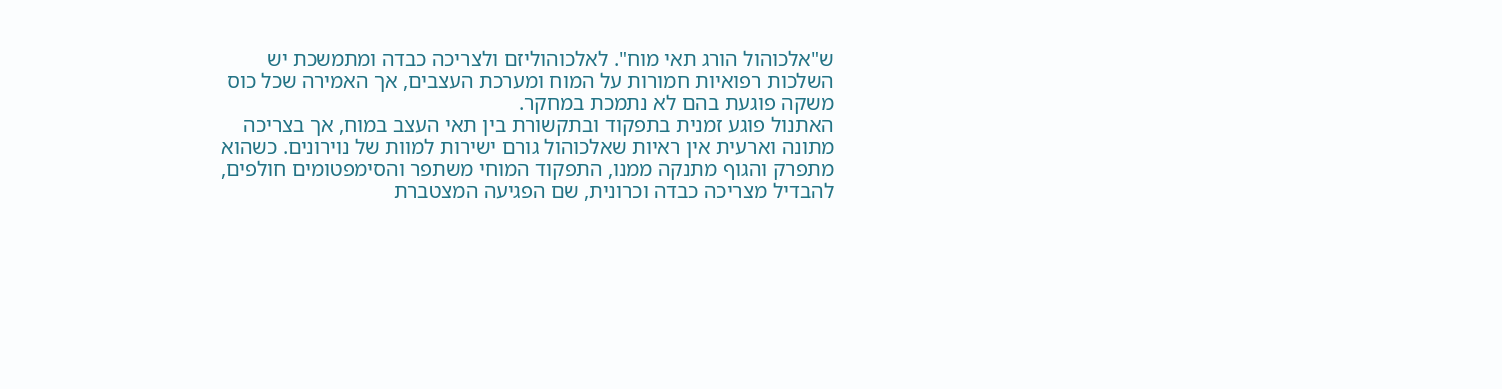ש"אלכוהול הורג תאי מוח". לאלכוהוליזם ולצריכה כבדה ומתמשכת יש השלכות רפואיות חמורות על המוח ומערכת העצבים, אך האמירה שכל כוס משקה פוגעת בהם לא נתמכת במחקר.
האתנול פוגע זמנית בתפקוד ובתקשורת בין תאי העצב במוח, אך בצריכה מתונה וארעית אין ראיות שאלכוהול גורם ישירות למוות של נוירונים. כשהוא מתפרק והגוף מתנקה ממנו, התפקוד המוחי משתפר והסימפטומים חולפים, להבדיל מצריכה כבדה וכרונית, שם הפגיעה המצטברת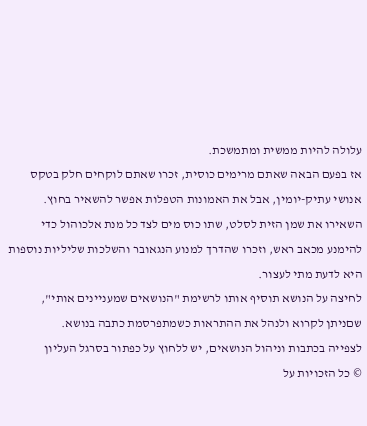עלולה להיות ממשית ומתמשכת.
אז בפעם הבאה שאתם מרימים כוסית, זכרו שאתם לוקחים חלק בטקס אנושי עתיק-יומין, אבל את האמונות הטפלות אפשר להשאיר בחוץ. השאירו את שמן הזית לסלט, שתו כוס מים לצד כל מנת אלכוהול כדי להימנע מכאב ראש, וזכרו שהדרך למנוע הנגאובר והשלכות שליליות נוספות היא לדעת מתי לעצור.
לחיצה על הנושא תוסיף אותו לרשימת "הנושאים שמעניינים אותי", שםניתן לקרוא ולנהל את ההתראות כשמתפרסמת כתבה בנושא.
לצפייה בכתבות וניהול הנושאים, יש ללחוץ על כפתור בסרגל העליון
© כל הזכויות על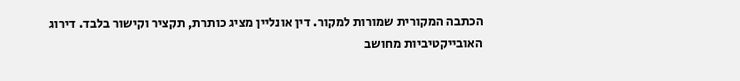הכתבה המקורית שמורות למקור. דין אונליין מציג כותרת, תקציר וקישור בלבד. דירוג האובייקטיביות מחושב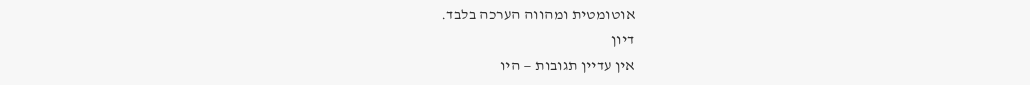אוטומטית ומהווה הערכה בלבד.
דיון
אין עדיין תגובות — היו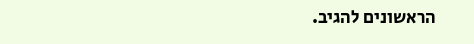הראשונים להגיב.